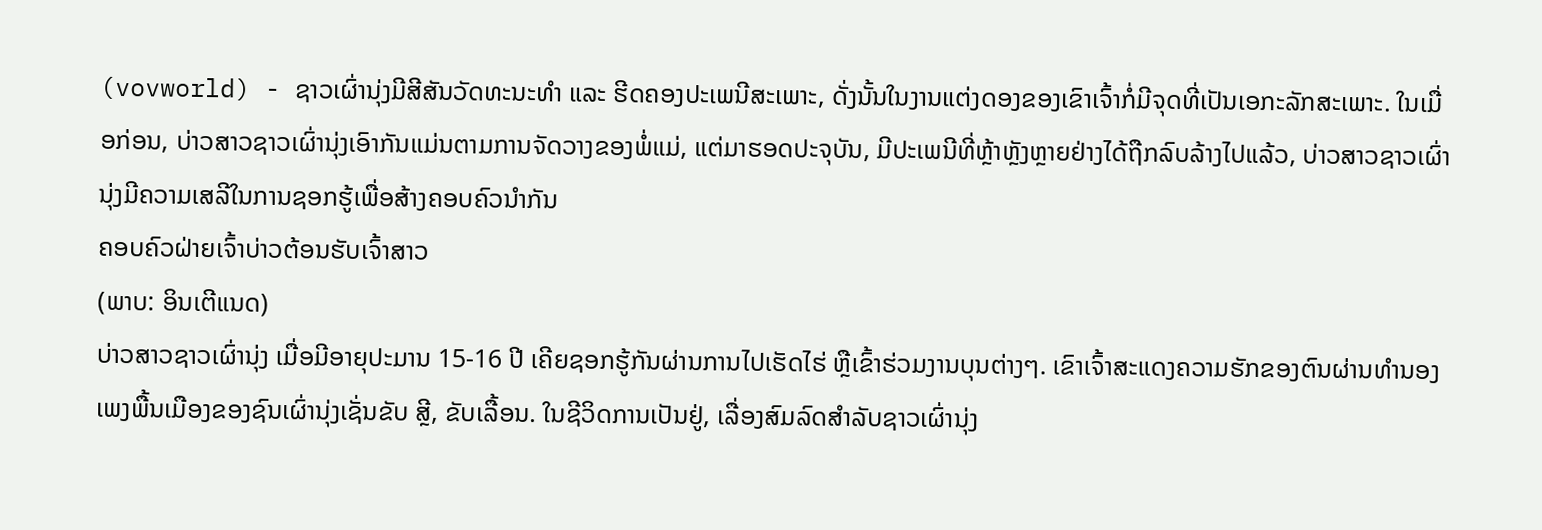(vovworld) - ຊາວເຜົ່ານຸ່ງມີສີສັນວັດທະນະທຳ ແລະ ຮີດຄອງປະເພນີສະເພາະ, ດັ່ງນັ້ນໃນງານແຕ່ງດອງຂອງເຂົາເຈົ້າກໍ່ມີຈຸດທີ່ເປັນເອກະລັກສະເພາະ. ໃນເມື່ອກ່ອນ, ບ່າວສາວຊາວເຜົ່ານຸ່ງເອົາກັນແມ່ນຕາມການຈັດວາງຂອງພໍ່ແມ່, ແຕ່ມາຮອດປະຈຸບັນ, ມີປະເພນີທີ່ຫຼ້າຫຼັງຫຼາຍຢ່າງໄດ້ຖືກລົບລ້າງໄປແລ້ວ, ບ່າວສາວຊາວເຜົ່ານຸ່ງມີຄວາມເສລີໃນການຊອກຮູ້ເພື່ອສ້າງຄອບຄົວນຳກັນ
ຄອບຄົວຝ່າຍເຈົ້າບ່າວຕ້ອນຮັບເຈົ້າສາວ
(ພາບ: ອິນເຕີແນດ)
ບ່າວສາວຊາວເຜົ່ານຸ່ງ ເມື່ອມີອາຍຸປະມານ 15-16 ປີ ເຄີຍຊອກຮູ້ກັນຜ່ານການໄປເຮັດໄຮ່ ຫຼືເຂົ້າຮ່ວມງານບຸນຕ່າງໆ. ເຂົາເຈົ້າສະແດງຄວາມຮັກຂອງຕົນຜ່ານທຳນອງເພງພື້ນເມືອງຂອງຊົນເຜົ່ານຸ່ງເຊັ່ນຂັບ ສຼີ, ຂັບເລື້ອນ. ໃນຊີວິດການເປັນຢູ່, ເລື່ອງສົມລົດສຳລັບຊາວເຜົ່ານຸ່ງ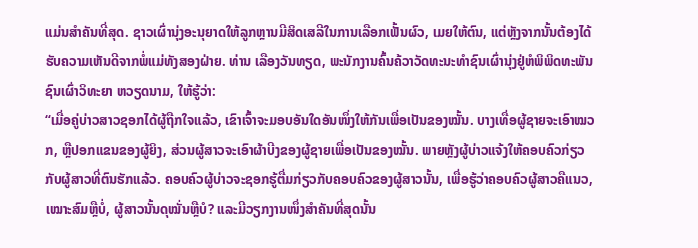ແມ່ນສຳຄັນທີ່ສຸດ. ຊາວເຜົ່ານຸ່ງອະນຸຍາດໃຫ້ລູກຫຼານມີສິດເສລີໃນການເລືອກເຟັ້ນຜົວ, ເມຍໃຫ້ຕົນ, ແຕ່ຫຼັງຈາກນັ້ນຕ້ອງໄດ້ຮັບຄວາມເຫັນດີຈາກພໍ່ແມ່ທັງສອງຝ່າຍ. ທ່ານ ເລືອງວັນທຽດ, ພະນັກງານຄົ້ນຄ້ວາວັດທະນະທຳຊົນເຜົ່ານຸ່ງຢູ່ຫໍພິພິດທະພັນຊົນເຜົ່າວິທະຍາ ຫວຽດນາມ, ໃຫ້ຮູ້ວ່າ:
“ເມື່ອຄູ່ບ່າວສາວຊອກໄດ້ຜູ້ຖືກໃຈແລ້ວ, ເຂົາເຈົ້າຈະມອບອັນໃດອັນໜຶ່ງໃຫ້ກັນເພື່ອເປັນຂອງໝັ້ນ. ບາງເທື່ອຜູ້ຊາຍຈະເອົາໝວກ, ຫຼືປອກແຂນຂອງຜູ້ຍິງ, ສ່ວນຜູ້ສາວຈະເອົາຜ້າບີງຂອງຜູ້ຊາຍເພື່ອເປັນຂອງໝັ້ນ. ພາຍຫຼັງຜູ້ບ່າວແຈ້ງໃຫ້ຄອບຄົວກ່ຽວກັບຜູ້ສາວທີ່ຕົນຮັກແລ້ວ. ຄອບຄົວຜູ້ບ່າວຈະຊອກຮູ້ຕື່ມກ່ຽວກັບຄອບຄົວຂອງຜູ້ສາວນັ້ນ, ເພື່ອຮູ້ວ່າຄອບຄົວຜູ້ສາວຄືແນວ, ເໝາະສົມຫຼືບໍ່, ຜູ້ສາວນັ້ນດຸໝັ່ນຫຼືບໍ? ແລະມີວຽກງານໜຶ່ງສຳຄັນທີ່ສຸດນັ້ນ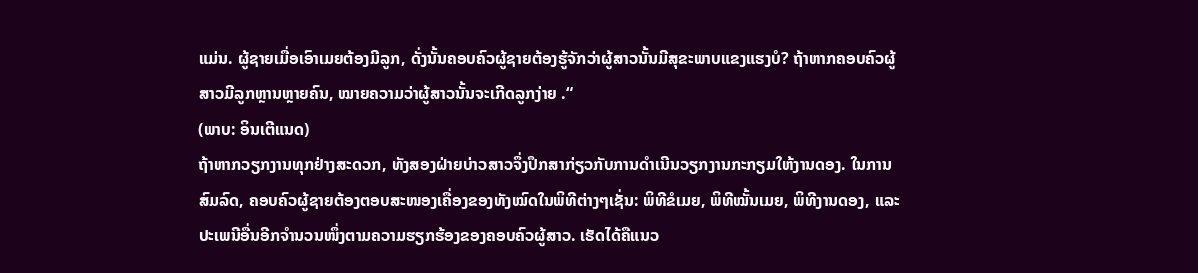ແມ່ນ. ຜູ້ຊາຍເມື່ອເອົາເມຍຕ້ອງມີລູກ, ດັ່ງນັ້ນຄອບຄົວຜູ້ຊາຍຕ້ອງຮູ້ຈັກວ່າຜູ້ສາວນັ້ນມີສຸຂະພາບແຂງແຮງບໍ? ຖ້າຫາກຄອບຄົວຜູ້ສາວມີລູກຫຼານຫຼາຍຄົນ, ໝາຍຄວາມວ່າຜູ້ສາວນັ້ນຈະເກີດລູກງ່າຍ .“
(ພາບ: ອິນເຕີແນດ)
ຖ້າຫາກວຽກງານທຸກຢ່າງສະດວກ, ທັງສອງຝ່າຍບ່າວສາວຈຶ່ງປຶກສາກ່ຽວກັບການດຳເນີນວຽກງານກະກຽມໃຫ້ງານດອງ. ໃນການສົມລົດ, ຄອບຄົວຜູ້ຊາຍຕ້ອງຕອບສະໜອງເຄື່ອງຂອງທັງໝົດໃນພິທີຕ່າງໆເຊັ່ນ: ພິທີຂໍເມຍ, ພິທີໝັ້ນເມຍ, ພິທີງານດອງ, ແລະປະເພນີອື່ນອີກຈຳນວນໜຶ່ງຕາມຄວາມຮຽກຮ້ອງຂອງຄອບຄົວຜູ້ສາວ. ເຮັດໄດ້ຄືແນວ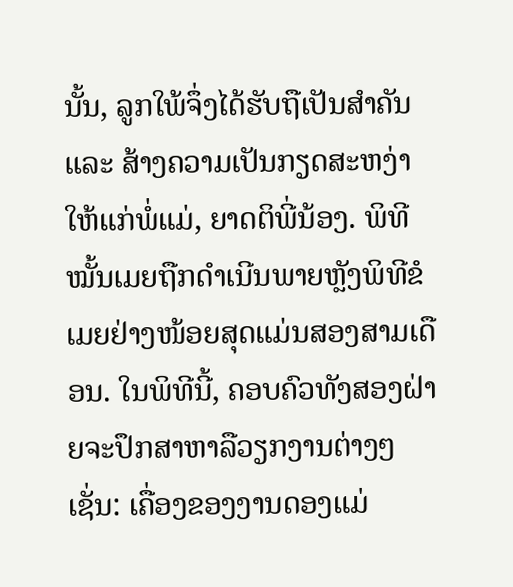ນັ້ນ, ລູກໃພ້ຈຶ່ງໄດ້ຮັບຖືເປັນສຳຄັນ ແລະ ສ້າງຄວາມເປັນກຽດສະຫງ່າໃຫ້ແກ່ພໍ່ແມ່, ຍາດຕິພີ່ນ້ອງ. ພິທີໝັ້ນເມຍຖືກດຳເນີນພາຍຫຼັງພິທີຂໍເມຍຢ່າງໜ້ອຍສຸດແມ່ນສອງສາມເດືອນ. ໃນພິທີນີ້, ຄອບຄົວທັງສອງຝ່າຍຈະປຶກສາຫາລືວຽກງານຕ່າງໆເຊັ່ນ: ເຄື່ອງຂອງງານດອງແມ່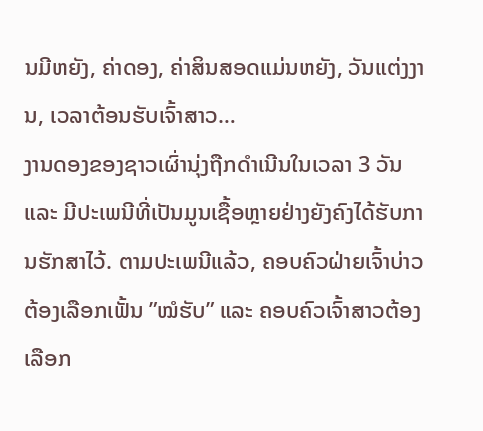ນມີຫຍັງ, ຄ່າດອງ, ຄ່າສິນສອດແມ່ນຫຍັງ, ວັນແຕ່ງງານ, ເວລາຕ້ອນຮັບເຈົ້າສາວ…
ງານດອງຂອງຊາວເຜົ່ານຸ່ງຖືກດຳເນີນໃນເວລາ 3 ວັນ ແລະ ມີປະເພນີທີ່ເປັນມູນເຊື້ອຫຼາຍຢ່າງຍັງຄົງໄດ້ຮັບການຮັກສາໄວ້. ຕາມປະເພນີແລ້ວ, ຄອບຄົວຝ່າຍເຈົ້າບ່າວຕ້ອງເລືອກເຟັ້ນ ”ໝໍຮັບ” ແລະ ຄອບຄົວເຈົ້າສາວຕ້ອງເລືອກ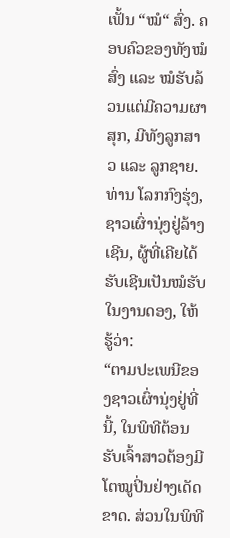ເຟັ້ນ “ໝໍ“ ສົ່ງ. ຄອບຄົວຂອງທັງໝໍສົ່ງ ແລະ ໝໍຮັບລ້ວນແຕ່ມີຄວາມຜາສຸກ, ມີທັງລູກສາວ ແລະ ລູກຊາຍ. ທ່ານ ໂລກກົງຮຸ່ງ, ຊາວເຜົ່ານຸ່ງຢູ່ລ້າງເຊີນ, ຜູ້ທີ່ເຄີຍໄດ້ຮັບເຊີນເປັນໝໍຮັບໃນງານດອງ, ໃຫ້ຮູ້ວ່າ:
“ຕາມປະເພນີຂອງຊາວເຜົ່ານຸ່ງຢູ່ທີ່ນີ້, ໃນພິທີຕ້ອນຮັບເຈົ້າສາວຕ້ອງມີໂຕໝູປິ່ນຢ່າງເດັດຂາດ. ສ່ວນໃນພິທີ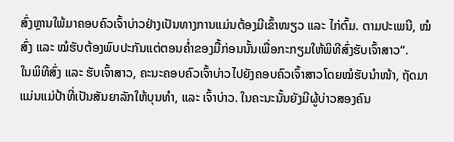ສົ່ງຫຼານໃພ້ມາຄອບຄົວເຈົ້າບ່າວຢ່າງເປັນທາງການແມ່ນຕ້ອງມີເຂົ້າໜຽວ ແລະ ໄກ່ຕົ້ມ. ຕາມປະເພນີ, ໝໍສົ່ງ ແລະ ໝໍຮັບຕ້ອງພົບປະກັນແຕ່ຕອນຄ່ຳຂອງມື້ກ່ອນນັ້ນເພື່ອກະກຽມໃຫ້ພິທີສົ່ງຮັບເຈົ້າສາວ“.
ໃນພິທີສົ່ງ ແລະ ຮັບເຈົ້າສາວ, ຄະນະຄອບຄົວເຈົ້າບ່າວໄປຍັງຄອບຄົວເຈົ້າສາວໂດຍໝໍຮັບນຳໜ້າ, ຖັດມາແມ່ນແມ່ປ້າທີ່ເປັນສັນຍາລັກໃຫ້ບຸນທຳ, ແລະ ເຈົ້າບ່າວ. ໃນຄະນະນັ້ນຍັງມີຜູ້ບ່າວສອງຄົນ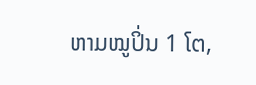ຫາມໝູປິ່ນ 1 ໂຕ,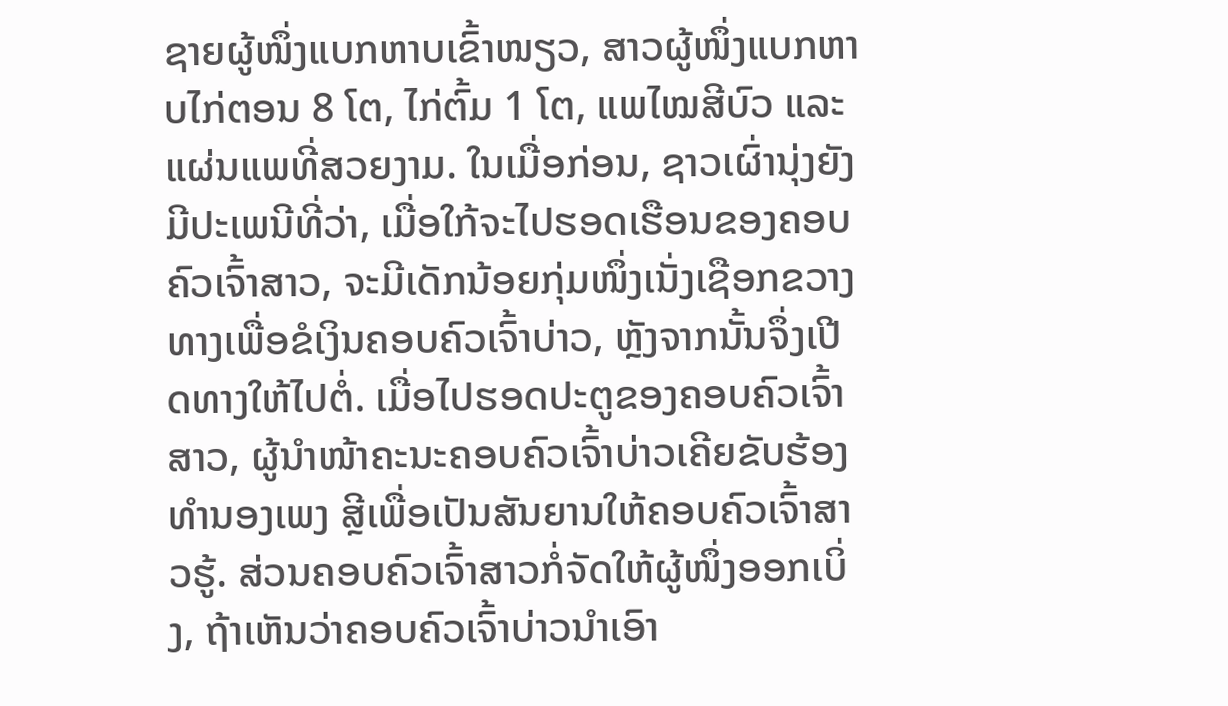ຊາຍຜູ້ໜຶ່ງແບກຫາບເຂົ້າໜຽວ, ສາວຜູ້ໜຶ່ງແບກຫາບໄກ່ຕອນ 8 ໂຕ, ໄກ່ຕົ້ມ 1 ໂຕ, ແພໄໝສີບົວ ແລະ ແຜ່ນແພທີ່ສວຍງາມ. ໃນເມື່ອກ່ອນ, ຊາວເຜົ່ານຸ່ງຍັງມີປະເພນີທີ່ວ່າ, ເມື່ອໃກ້ຈະໄປຮອດເຮືອນຂອງຄອບຄົວເຈົ້າສາວ, ຈະມີເດັກນ້ອຍກຸ່ມໜຶ່ງເນັ່ງເຊືອກຂວາງທາງເພື່ອຂໍເງິນຄອບຄົວເຈົ້າບ່າວ, ຫຼັງຈາກນັ້ນຈຶ່ງເປີດທາງໃຫ້ໄປຕໍ່. ເມື່ອໄປຮອດປະຕູຂອງຄອບຄົວເຈົ້າສາວ, ຜູ້ນຳໜ້າຄະນະຄອບຄົວເຈົ້າບ່າວເຄີຍຂັບຮ້ອງທຳນອງເພງ ສຼີເພື່ອເປັນສັນຍານໃຫ້ຄອບຄົວເຈົ້າສາວຮູ້. ສ່ວນຄອບຄົວເຈົ້າສາວກໍ່ຈັດໃຫ້ຜູ້ໜຶ່ງອອກເບິ່ງ, ຖ້າເຫັນວ່າຄອບຄົວເຈົ້າບ່າວນຳເອົາ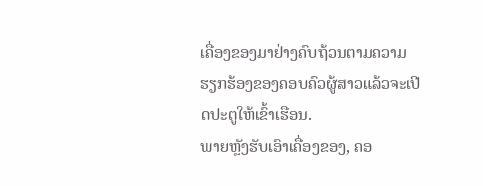ເຄື່ອງຂອງມາຢ່າງຄົບຖ້ວນຕາມຄວາມຮຽກຮ້ອງຂອງຄອບຄົວຜູ້ສາວແລ້ວຈະເປີດປະຕູໃຫ້ເຂົ້າເຮືອນ.
ພາຍຫຼັງຮັບເອົາເຄື່ອງຂອງ, ຄອ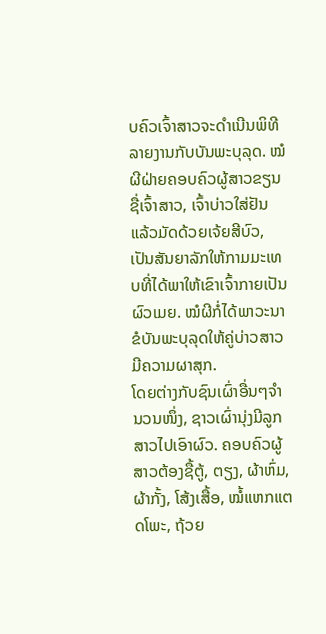ບຄົວເຈົ້າສາວຈະດຳເນີນພິທີລາຍງານກັບບັນພະບຸລຸດ. ໝໍຜີຝ່າຍຄອບຄົວຜູ້ສາວຂຽນຊື່ເຈົ້າສາວ, ເຈົ້າບ່າວໃສ່ຢັນ ແລ້ວມັດດ້ວຍເຈ້ຍສີບົວ, ເປັນສັນຍາລັກໃຫ້ກາມມະເທບທີ່ໄດ້ພາໃຫ້ເຂົາເຈົ້າກາຍເປັນຜົວເມຍ. ໝໍຜີກໍ່ໄດ້ພາວະນາຂໍບັນພະບຸລຸດໃຫ້ຄູ່ບ່າວສາວມີຄວາມຜາສຸກ.
ໂດຍຕ່າງກັບຊົນເຜົ່າອື່ນໆຈຳນວນໜຶ່ງ, ຊາວເຜົ່ານຸ່ງມີລູກສາວໄປເອົາຜົວ. ຄອບຄົວຜູ້ສາວຕ້ອງຊື້ຕູ້, ຕຽງ, ຜ້າຫົ່ມ, ຜ້າກັ້ງ, ໂສ້ງເສື້ອ, ໝໍ້ແຫກແຕດໂພະ, ຖ້ວຍ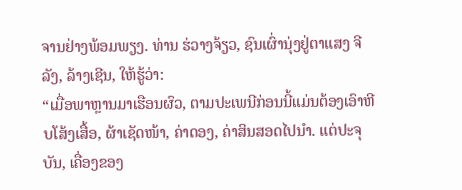ຈານຢ່າງພ້ອມພຽງ. ທ່ານ ຮ່ວາງຈ້ຽວ, ຊົນເຜົ່ານຸ່ງຢູ່ຕາແສງ ຈີລັງ, ລ້າງເຊີນ, ໃຫ້ຮູ້ວ່າ:
“ເມື່ອພາຫຼານມາເຮືອນຜົວ, ຕາມປະເພນີກ່ອນນີ້ແມ່ນຕ້ອງເອົາຫີບໂສ້ງເສື້ອ, ຜ້າເຊັດໜ້າ, ຄ່າດອງ, ຄ່າສິນສອດໄປນຳ. ແຕ່ປະຈຸບັນ, ເຄື່ອງຂອງ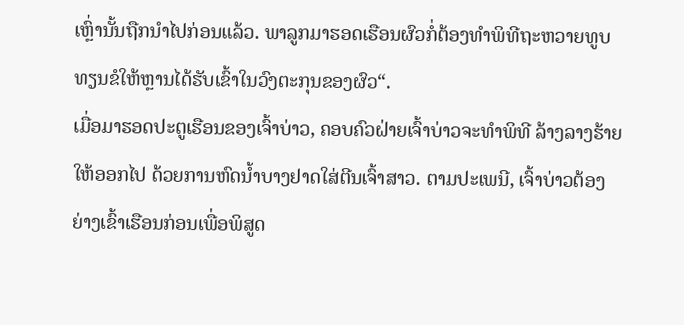ເຫຼົ່ານັ້ນຖືກນຳໄປກ່ອນແລ້ວ. ພາລູກມາຮອດເຮືອນຜົວກໍ່ຕ້ອງທຳພິທີຖະຫວາຍທູບທຽນຂໍໃຫ້ຫຼານໄດ້ຮັບເຂົ້າໃນວົງຕະກຸນຂອງຜົວ“.
ເມື່ອມາຮອດປະຕູເຮືອນຂອງເຈົ້າບ່າວ, ຄອບຄົວຝ່າຍເຈົ້າບ່າວຈະທຳພິທີ ລ້າງລາງຮ້າຍໃຫ້ອອກໄປ ດ້ວຍການຫົດນ້ຳບາງຢາດໃສ່ຕີນເຈົ້າສາວ. ຕາມປະເພນີ, ເຈົ້າບ່າວຕ້ອງຍ່າງເຂົ້າເຮືອນກ່ອນເພື່ອພິສູດ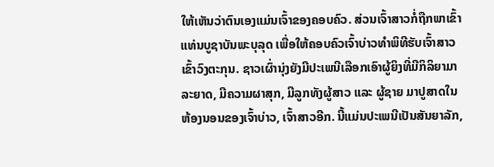ໃຫ້ເຫັນວ່າຕົນເອງແມ່ນເຈົ້າຂອງຄອບຄົວ. ສ່ວນເຈົ້າສາວກໍ່ຖືກພາເຂົ້າແທ່ນບູຊາບັນພະບຸລຸດ ເພື່ອໃຫ້ຄອບຄົວເຈົ້າບ່າວທຳພິທີຮັບເຈົ້າສາວເຂົ້າວົງຕະກຸນ. ຊາວເຜົ່ານຸ່ງຍັງມີປະເພນີເລືອກເອົາຜູ້ຍິງທີ່ມີກິລິຍາມາລະຍາດ, ມີຄວາມຜາສຸກ, ມີລູກທັງຜູ້ສາວ ແລະ ຜູ້ຊາຍ ມາປູສາດໃນຫ້ອງນອນຂອງເຈົ້າບ່າວ, ເຈົ້າສາວອີກ. ນີ້ແມ່ນປະເພນີເປັນສັນຍາລັກ,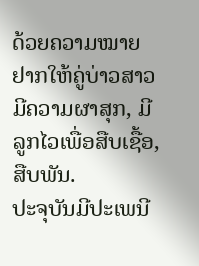ດ້ວຍຄວາມໝາຍຢາກໃຫ້ຄູ່ບ່າວສາວມີຄວາມຜາສຸກ, ມີລູກໄວເພື່ອສືບເຊື້ອ, ສືບພັນ.
ປະຈຸບັນມີປະເພນີ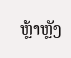ຫຼ້າຫຼັງ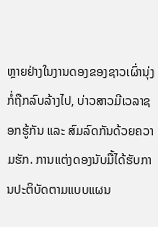ຫຼາຍຢ່າງໃນງານດອງຂອງຊາວເຜົ່ານຸ່ງກໍ່ຖືກລົບລ້າງໄປ, ບ່າວສາວມີເວລາຊອກຮູ້ກັນ ແລະ ສົມລົດກັນດ້ວຍຄວາມຮັກ. ການແຕ່ງດອງນັບມື້ໄດ້ຮັບການປະຕິບັດຕາມແບບແຜນ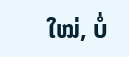ໃໝ່, ບໍ່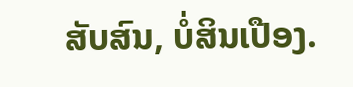ສັບສົນ, ບໍ່ສິນເປືອງ.